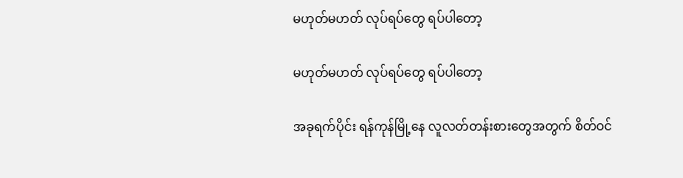မဟုတ်မဟတ် လုပ်ရပ်တွေ ရပ်ပါတော့

မဟုတ်မဟတ် လုပ်ရပ်တွေ ရပ်ပါတော့

အခုရက်ပိုင်း ရန်ကုန်မြို့နေ လူလတ်တန်းစားတွေအတွက် စိတ်ဝင်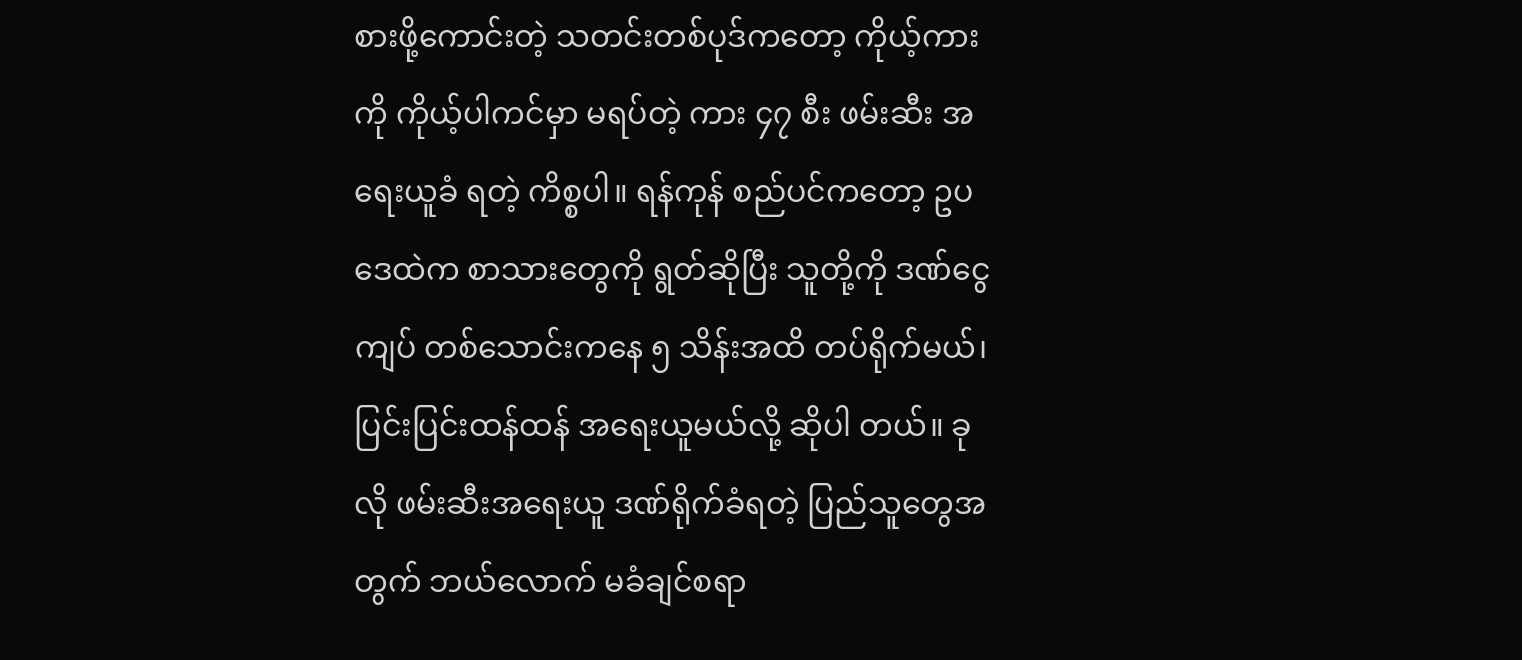စားဖို့ကောင်းတဲ့ သတင်းတစ်ပုဒ်ကတော့ ကိုယ့်ကားကို ကိုယ့်ပါကင်မှာ မရပ်တဲ့ ကား ၄၇ စီး ဖမ်းဆီး အရေးယူခံ ရတဲ့ ကိစ္စပါ။ ရန်ကုန် စည်ပင်ကတော့ ဥပဒေထဲက စာသားတွေကို ရွတ်ဆိုပြီး သူတို့ကို ဒဏ်ငွေ ကျပ် တစ်သောင်းကနေ ၅ သိန်းအထိ တပ်ရိုက်မယ်၊ ပြင်းပြင်းထန်ထန် အရေးယူမယ်လို့ ဆိုပါ တယ်။ ခုလို ဖမ်းဆီးအရေးယူ ဒဏ်ရိုက်ခံရတဲ့ ပြည်သူတွေအတွက် ဘယ်လောက် မခံချင်စရာ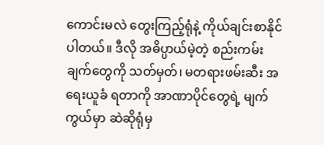ကောင်းမလဲ တွေးကြည့်ရုံနဲ့ ကိုယ်ချင်းစာနိုင်ပါတယ်။ ဒီလို အဓိပ္ပာယ်မဲ့တဲ့ စည်းကမ်းချက်တွေကို သတ်မှတ်၊ မတရားဖမ်းဆီး အရေးယူခံ ရတာကို အာဏာပိုင်တွေရဲ့ မျက်ကွယ်မှာ ဆဲဆိုရုံမှ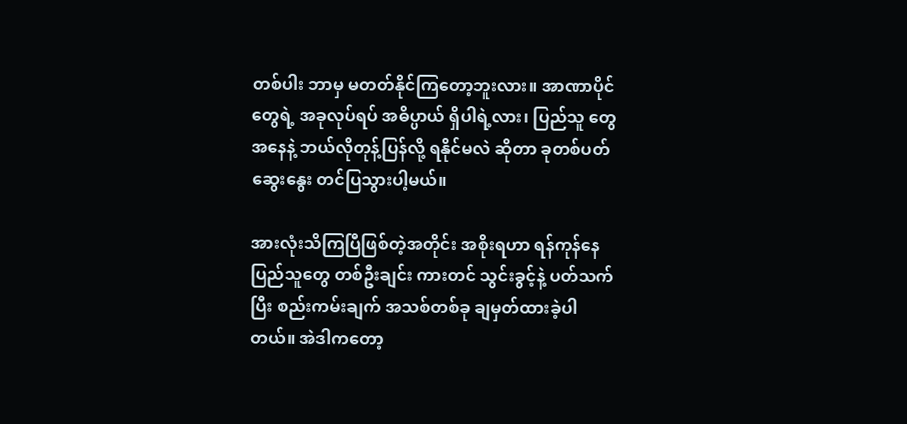တစ်ပါး ဘာမှ မတတ်နိုင်ကြတော့ဘူးလား။ အာဏာပိုင်တွေရဲ့ အခုလုပ်ရပ် အဓိပ္ပာယ် ရှိပါရဲ့လား၊ ပြည်သူ တွေ အနေနဲ့ ဘယ်လိုတုန့်ပြန်လို့ ရနိုင်မလဲ ဆိုတာ ခုတစ်ပတ် ဆွေးနွေး တင်ပြသွားပါ့မယ်။

အားလုံးသိကြပြီဖြစ်တဲ့အတိုင်း အစိုးရဟာ ရန်ကုန်နေပြည်သူတွေ တစ်ဦးချင်း ကားတင် သွင်းခွင့်နဲ့ ပတ်သက်ပြီး စည်းကမ်းချက် အသစ်တစ်ခု ချမှတ်ထားခဲ့ပါတယ်။ အဲဒါကတော့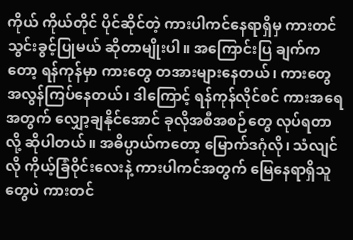ကိုယ် ကိုယ်တိုင် ပိုင်ဆိုင်တဲ့ ကားပါကင်နေရာရှိမှ ကားတင်သွင်းခွင့်ပြုမယ် ဆိုတာမျိုးပါ။ အကြောင်းပြ ချက်ကတော့ ရန်ကုန်မှာ ကားတွေ တအားများနေတယ်၊ ကားတွေ အလွန်ကြပ်နေတယ်၊ ဒါကြောင့် ရန်ကုန်လိုင်စင် ကားအရေအတွက် လျှော့ချနိုင်အောင် ခုလိုအစီအစဉ်တွေ လုပ်ရတာလို့ ဆိုပါတယ်။ အဓိပ္ပာယ်ကတော့ မြောက်ဒဂုံလို၊ သံလျင်လို ကိုယ့်ခြံဝိုင်းလေးနဲ့ ကားပါကင်အတွက် မြေနေရာရှိသူတွေပဲ ကားတင်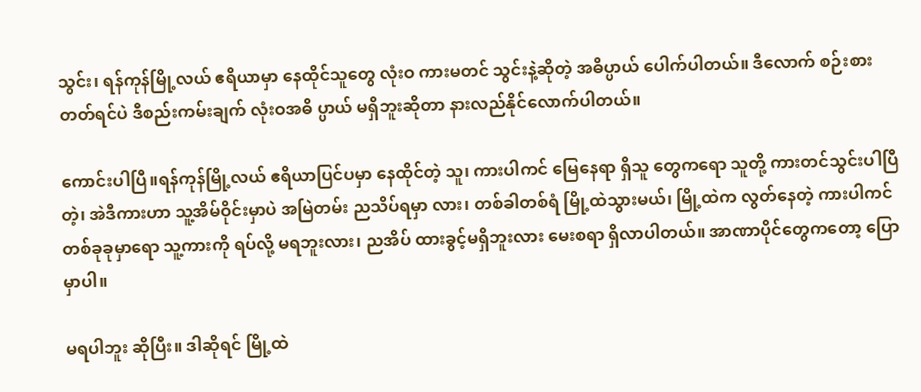သွင်း၊ ရန်ကုန်မြို့လယ် ဧရိယာမှာ နေထိုင်သူတွေ လုံးဝ ကားမတင် သွင်းနဲ့ဆိုတဲ့ အဓိပ္ပာယ် ပေါက်ပါတယ်။ ဒီလောက် စဉ်းစားတတ်ရင်ပဲ ဒီစည်းကမ်းချက် လုံးဝအဓိ ပ္ပာယ် မရှိဘူးဆိုတာ နားလည်နိုင်လောက်ပါတယ်။

ကောင်းပါပြီ။ရန်ကုန်မြို့လယ် ဧရိယာပြင်ပမှာ နေထိုင်တဲ့ သူ၊ ကားပါကင် မြေနေရာ ရှိသူ တွေကရော သူတို့ ကားတင်သွင်းပါပြီတဲ့၊ အဲဒီကားဟာ သူ့အိမ်ဝိုင်းမှာပဲ အမြဲတမ်း ညသိပ်ရမှာ လား၊ တစ်ခါတစ်ရံ မြို့ထဲသွားမယ်၊ မြို့ထဲက လွတ်နေတဲ့ ကားပါကင်တစ်ခုခုမှာရော သူ့ကားကို ရပ်လို့ မရဘူးလား၊ ညအိပ် ထားခွင့်မရှိဘူးလား မေးစရာ ရှိလာပါတယ်။ အာဏာပိုင်တွေကတော့ ပြောမှာပါ။

မရပါဘူး ဆိုပြီး။ ဒါဆိုရင် မြို့ထဲ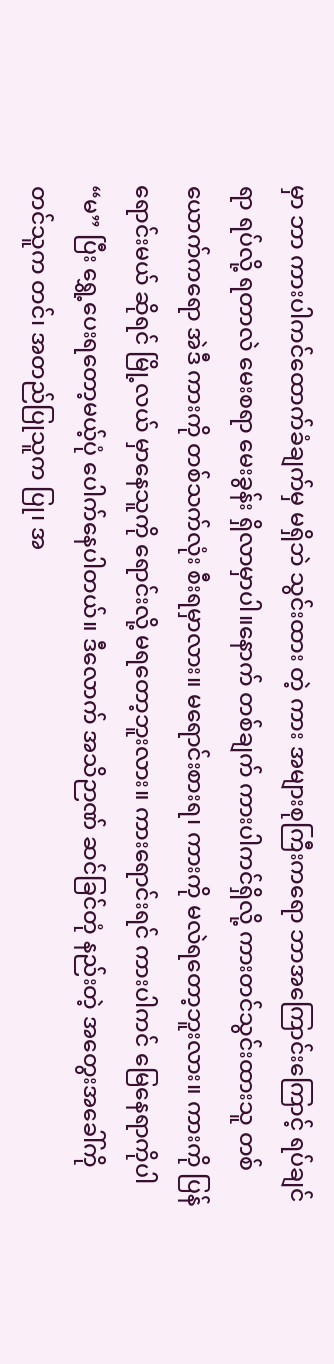မှာ ဘာ ကားပါကင်ထောက်ခံချက်မှ မရှိဘဲ သွင်းထား တဲ့ ကား အများစုကြီးကရော ဘာအကြောင်းကြောင့် ရပ်ချင်ရာ ရပ်လို့ ရတာလဲ မေးစရာ မေးခွန်း ရှိလာမှာပါ။နောက် တစ်ချက် ကားပါကင်ရှိလို့ ကားတင်သွင်းထားသူ တစ်ယောက်ကရော အဲဒီ ကားကို တစ်သက်လုံး စီးရမှာလား။ မရောင်းစားရ၊ ကားကို မလဲရတော့ဘူးလား။ ကားကို ပြန် ရောင်းမယ် ဆိုရင် မြို့လယ် မှာနေသူကို ရောင်းလို့ မရတော့ဘူးလား။ ကားရောင်းရင် ကားပါကင် မြေနေရာကိုပါ “မ” ပြီး ရွှေ့ပေးရတော့မယ့်ပုံ ပေါက်နေပါတယ်။ ဒီလောက် အသိဉာဏ် ဆင်ခြင်တုံ နည်းတဲ့ အတွေးအခေါ်ကို တင်သူက တင်၊ အတည်ပြုသူက ပြု၊ အ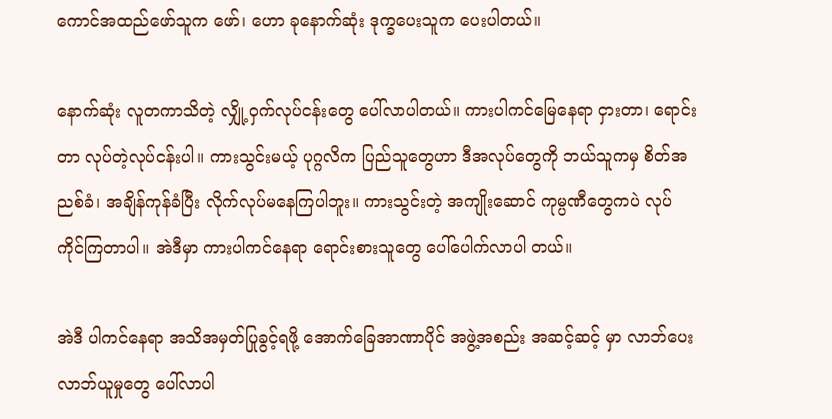ကောင်အထည်ဖော်သူက ဖော်၊ ဟော ခုနောက်ဆုံး ဒုက္ခပေးသူက ပေးပါတယ်။

နောက်ဆုံး လူတကာသိတဲ့ လျှို့ဝှက်လုပ်ငန်းတွေ ပေါ်လာပါတယ်။ ကားပါကင်မြေနေရာ ငှားတာ၊ ရောင်းတာ လုပ်တဲ့လုပ်ငန်းပါ။ ကားသွင်းမယ့် ပုဂ္ဂလိက ပြည်သူတွေဟာ ဒီအလုပ်တွေကို ဘယ်သူကမှ စိတ်အညစ်ခံ၊ အချိန်ကုန်ခံပြီး လိုက်လုပ်မနေကြပါဘူး။ ကားသွင်းတဲ့ အကျိုးဆောင် ကုမ္ပဏီတွေကပဲ လုပ်ကိုင်ကြတာပါ။ အဲဒီမှာ ကားပါကင်နေရာ ရောင်းစားသူတွေ ပေါ်ပေါက်လာပါ တယ်။

အဲဒီ ပါကင်နေရာ အသိအမှတ်ပြုခွင့်ရဖို့ အောက်ခြေအာဏာပိုင် အဖွဲ့အစည်း အဆင့်ဆင့် မှာ လာဘ်ပေးလာဘ်ယူမှုတွေ ပေါ်လာပါ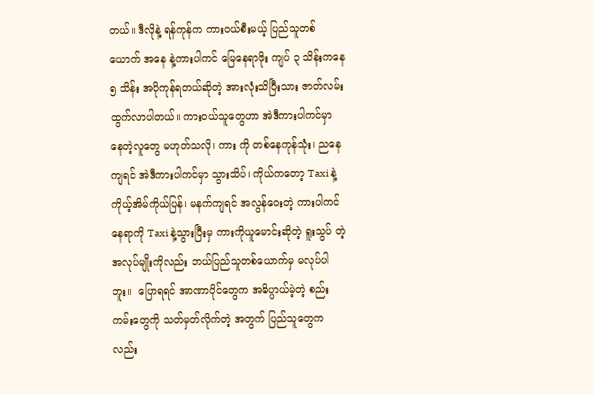တယ်။ ဒီလိုနဲ့ ရန်ကုန်က ကားဝယ်စီးမယ့် ပြည်သူတစ်  ယောက် အနေ နဲ့ကားပါကင် မြေနေရာဖိုး ကျပ် ၃ သိန်းကနေ ၅ သိန်း အပိုကုန်ရတယ်ဆိုတဲ့ အားလုံးသိပြီးသား ဇာတ်လမ်း ထွက်လာပါတယ်။ ကားဝယ်သူတွေဟာ အဲဒီကားပါကင်မှာ နေတဲ့လူတွေ မဟုတ်သလို၊ ကား ကို တစ်နေကုန်သုံး၊ ညနေကျရင် အဲဒီကားပါကင်မှာ သွားသိပ်၊ ကိုယ်ကတော့ Taxi နဲ့ ကိုယ့်အိမ်ကိုယ်ပြန်၊ မနက်ကျရင် အလွန်ဝေးတဲ့ ကားပါကင်နေရာကို Taxi နဲ့သွားပြီးမှ ကားကိုယူမောင်းဆိုတဲ့ ရူးသွပ် တဲ့ အလုပ်မျိုးကိုလည်း ဘယ်ပြည်သူတစ်ယောက်မှ မလုပ်ပါဘူး။  ပြောရရင် အာဏာပိုင်တွေက အဓိပ္ပာယ်မဲ့တဲ့ စည်းကမ်းတွေကို သတ်မှတ်လိုက်တဲ့ အတွက် ပြည်သူတွေကလည်း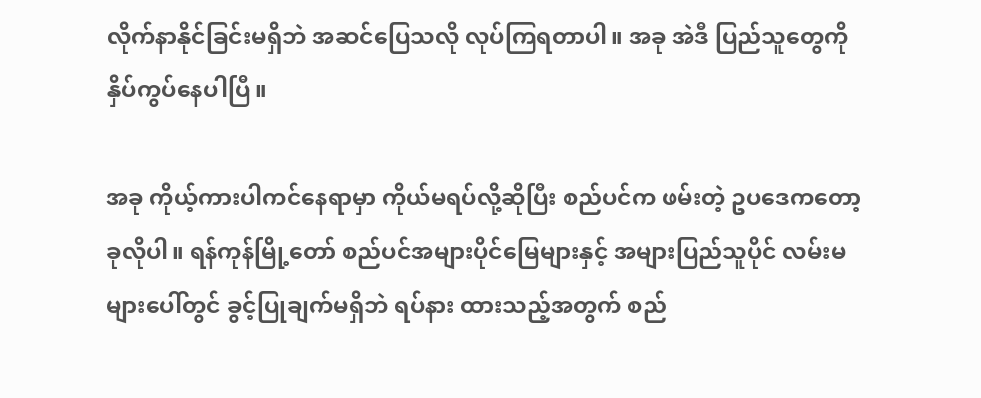လိုက်နာနိုင်ခြင်းမရှိဘဲ အဆင်ပြေသလို လုပ်ကြရတာပါ။ အခု အဲဒီ ပြည်သူတွေကို နှိပ်ကွပ်နေပါပြီ။

အခု ကိုယ့်ကားပါကင်နေရာမှာ ကိုယ်မရပ်လို့ဆိုပြီး စည်ပင်က ဖမ်းတဲ့ ဥပဒေကတော့ ခုလိုပါ။ ရန်ကုန်မြို့တော် စည်ပင်အများပိုင်မြေများနှင့် အများပြည်သူပိုင် လမ်းမများပေါ်တွင် ခွင့်ပြုချက်မရှိဘဲ ရပ်နား ထားသည့်အတွက် စည်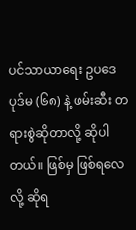ပင်သာယာရေး ဥပဒေပုဒ်မ (၆၈) နဲ့ ဖမ်းဆီး တရားစွဲဆိုတာလို့ ဆိုပါတယ်။ ဖြစ်မှ ဖြစ်ရလေလို့ ဆိုရ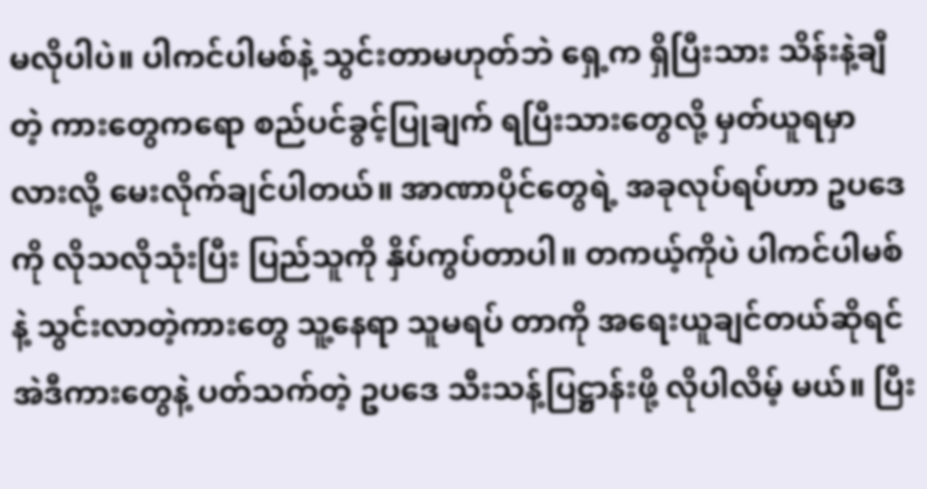မလိုပါပဲ။ ပါကင်ပါမစ်နဲ့ သွင်းတာမဟုတ်ဘဲ ရှေ့က ရှိပြီးသား သိန်းနဲ့ချီတဲ့ ကားတွေကရော စည်ပင်ခွင့်ပြုချက် ရပြီးသားတွေလို့ မှတ်ယူရမှာ လားလို့ မေးလိုက်ချင်ပါတယ်။ အာဏာပိုင်တွေရဲ့ အခုလုပ်ရပ်ဟာ ဥပဒေကို လိုသလိုသုံးပြီး ပြည်သူကို နှိပ်ကွပ်တာပါ။ တကယ့်ကိုပဲ ပါကင်ပါမစ်နဲ့ သွင်းလာတဲ့ကားတွေ သူ့နေရာ သူမရပ် တာကို အရေးယူချင်တယ်ဆိုရင် အဲဒီကားတွေနဲ့ ပတ်သက်တဲ့ ဥပဒေ သီးသန့်ပြဋ္ဌာန်းဖို့ လိုပါလိမ့် မယ်။ ပြီး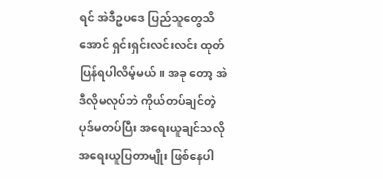ရင် အဲဒီဥပဒေ ပြည်သူတွေသိအောင် ရှင်းရှင်းလင်းလင်း ထုတ်ပြန်ရပါလိမ့်မယ်။ အခု တော့ အဲဒီလိုမလုပ်ဘဲ ကိုယ်တပ်ချင်တဲ့ ပုဒ်မတပ်ပြီး အရေးယူချင်သလို အရေးယူပြတာမျိုး ဖြစ်နေပါ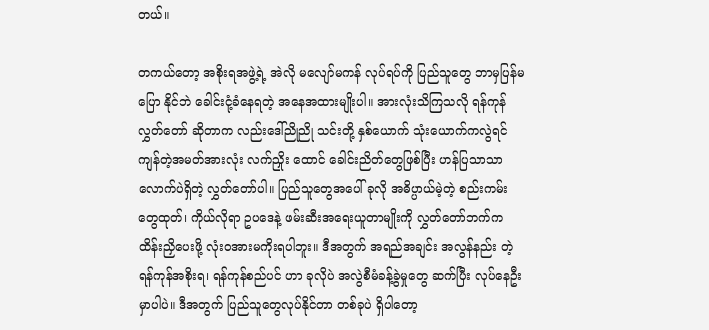တယ်။

တကယ်တော့ အစိုးရအဖွဲ့ရဲ့ အဲလို မလျော်မကန် လုပ်ရပ်ကို ပြည်သူတွေ ဘာမှပြန်မပြော နိုင်ဘဲ ခေါင်းငုံ့ခံနေရတဲ့ အနေအထားမျိုးပါ။ အားလုံးသိကြသလို ရန်ကုန်လွှတ်တော် ဆိုတာက လည်းဒေါ်ညိုညို သင်းတို့ နှစ်ယောက် သုံးယောက်ကလွဲရင် ကျန်တဲ့အမတ်အားလုံး လက်ညှိုး ထောင် ခေါင်းညိတ်တွေဖြစ်ပြီး ဟန်ပြသာသာလောက်ပဲရှိတဲ့ လွှတ်တော်ပါ။ ပြည်သူတွေအပေါ် ခုလို အဓိပ္ပာယ်မဲ့တဲ့ စည်းကမ်းတွေထုတ်၊ ကိုယ်လိုရာ ဥပဒေနဲ့ ဖမ်းဆီးအရေးယူတာမျိုးကို လွှတ်တော်ဘက်က ထိန်းညှိပေးဖို့ လုံးဝအားမကိုးရပါဘူး။ ဒီအတွက် အရည်အချင်း အလွန်နည်း တဲ့ ရန်ကုန်အစိုးရ၊ ရန်ကုန်စည်ပင် ဟာ ခုလိုပဲ အလွဲစီမံခန့်ခွဲမှုတွေ ဆက်ပြီး လုပ်နေဦးမှာပါပဲ။ ဒီအတွက် ပြည်သူတွေလုပ်နိုင်တာ တစ်ခုပဲ ရှိပါတော့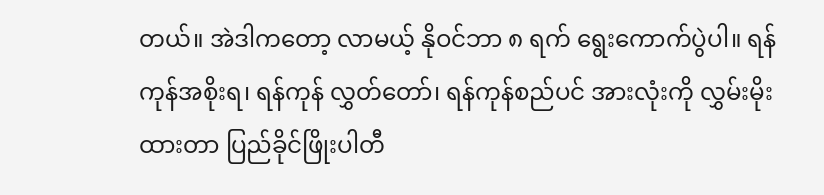တယ်။ အဲဒါကတော့ လာမယ့် နိုဝင်ဘာ ၈ ရက် ရွေးကောက်ပွဲပါ။ ရန်ကုန်အစိုးရ၊ ရန်ကုန် လွှတ်တော်၊ ရန်ကုန်စည်ပင် အားလုံးကို လွှမ်းမိုး ထားတာ ပြည်ခိုင်ဖြိုးပါတီ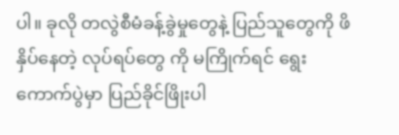ပါ။ ခုလို တလွဲစီမံခန့်ခွဲမှုတွေနဲ့ ပြည်သူတွေကို ဖိနှိပ်နေတဲ့ လုပ်ရပ်တွေ ကို မကြိုက်ရင် ရွေးကောက်ပွဲမှာ ပြည်ခိုင်ဖြိုးပါ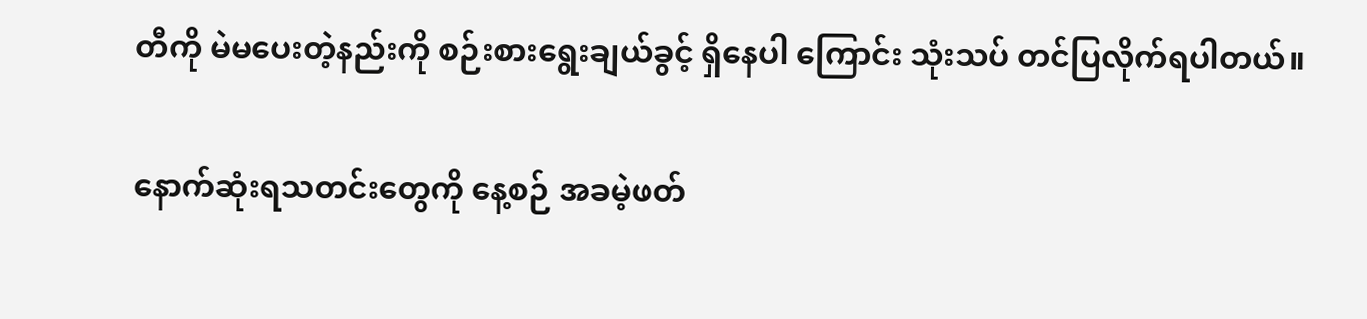တီကို မဲမပေးတဲ့နည်းကို စဉ်းစားရွေးချယ်ခွင့် ရှိနေပါ ကြောင်း သုံးသပ် တင်ပြလိုက်ရပါတယ်။

နောက်ဆုံးရသတင်းတွေကို နေ့စဉ် အခမဲ့ဖတ်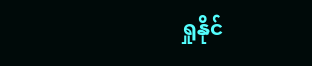ရှုနိုင်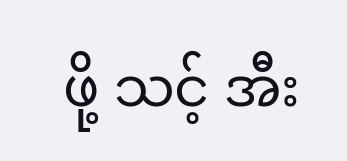ဖို့ သင့် အီး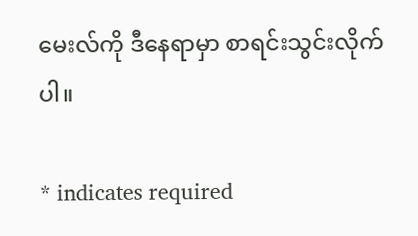မေးလ်ကို ဒီနေရာမှာ စာရင်းသွင်းလိုက်ပါ။

* indicates required